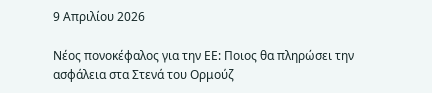9 Απριλίου 2026

Νέος πονοκέφαλος για την ΕΕ: Ποιος θα πληρώσει την ασφάλεια στα Στενά του Ορμούζ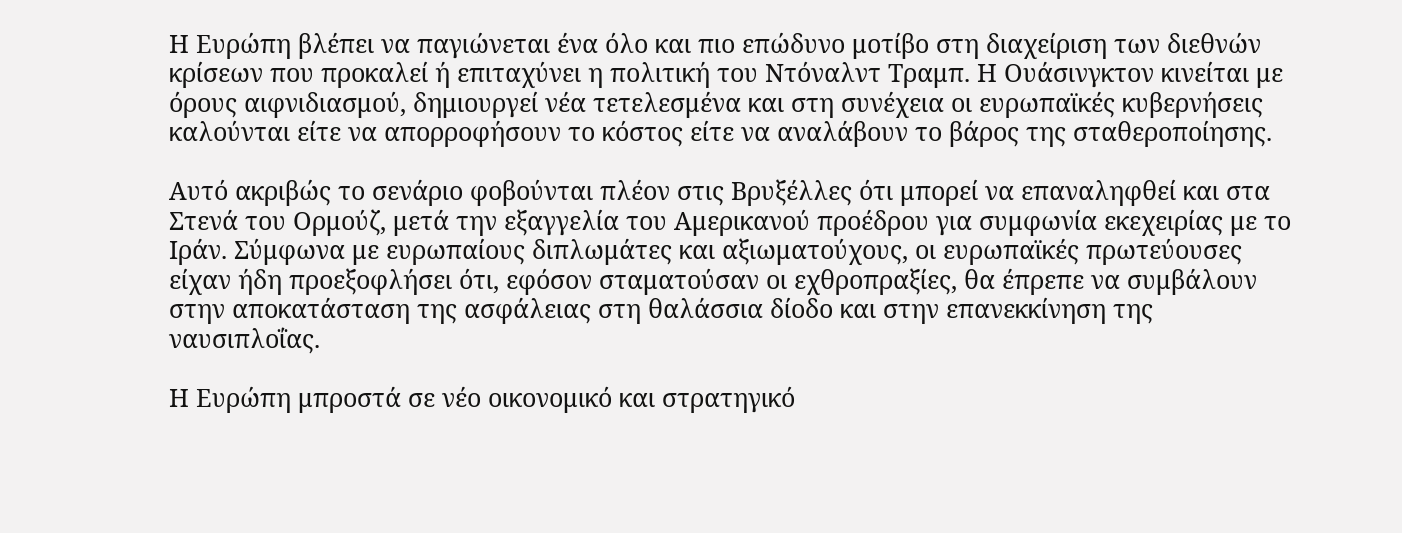Η Ευρώπη βλέπει να παγιώνεται ένα όλο και πιο επώδυνο μοτίβο στη διαχείριση των διεθνών κρίσεων που προκαλεί ή επιταχύνει η πολιτική του Ντόναλντ Τραμπ. Η Ουάσινγκτον κινείται με όρους αιφνιδιασμού, δημιουργεί νέα τετελεσμένα και στη συνέχεια οι ευρωπαϊκές κυβερνήσεις καλούνται είτε να απορροφήσουν το κόστος είτε να αναλάβουν το βάρος της σταθεροποίησης.

Αυτό ακριβώς το σενάριο φοβούνται πλέον στις Βρυξέλλες ότι μπορεί να επαναληφθεί και στα Στενά του Ορμούζ, μετά την εξαγγελία του Αμερικανού προέδρου για συμφωνία εκεχειρίας με το Ιράν. Σύμφωνα με ευρωπαίους διπλωμάτες και αξιωματούχους, οι ευρωπαϊκές πρωτεύουσες είχαν ήδη προεξοφλήσει ότι, εφόσον σταματούσαν οι εχθροπραξίες, θα έπρεπε να συμβάλουν στην αποκατάσταση της ασφάλειας στη θαλάσσια δίοδο και στην επανεκκίνηση της ναυσιπλοΐας.

Η Ευρώπη μπροστά σε νέο οικονομικό και στρατηγικό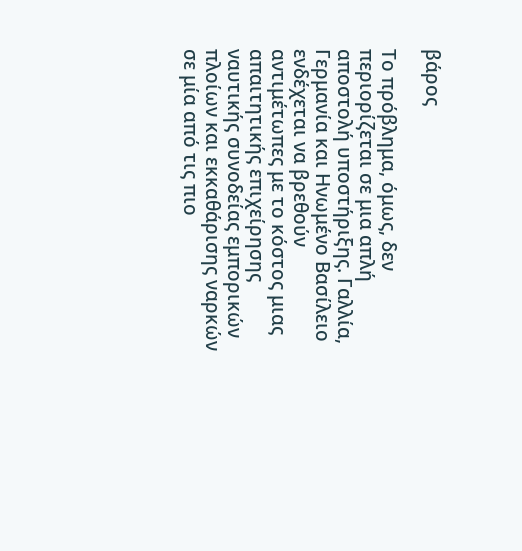βάρος

Το πρόβλημα, όμως, δεν περιορίζεται σε μια απλή αποστολή υποστήριξης. Γαλλία, Γερμανία και Ηνωμένο Βασίλειο ενδέχεται να βρεθούν αντιμέτωπες με το κόστος μιας απαιτητικής επιχείρησης ναυτικής συνοδείας εμπορικών πλοίων και εκκαθάρισης ναρκών σε μία από τις πιο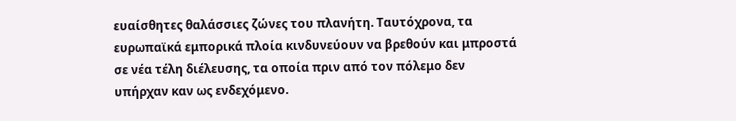ευαίσθητες θαλάσσιες ζώνες του πλανήτη. Ταυτόχρονα, τα ευρωπαϊκά εμπορικά πλοία κινδυνεύουν να βρεθούν και μπροστά σε νέα τέλη διέλευσης, τα οποία πριν από τον πόλεμο δεν υπήρχαν καν ως ενδεχόμενο.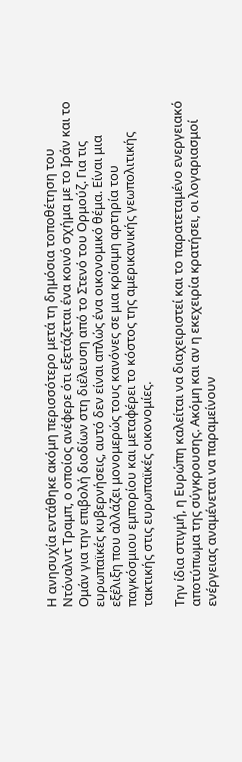Η ανησυχία εντάθηκε ακόμη περισσότερο μετά τη δημόσια τοποθέτηση του Ντόναλντ Τραμπ, ο οποίος ανέφερε ότι εξετάζεται ένα κοινό σχήμα με το Ιράν και το Ομάν για την επιβολή διοδίων στη διέλευση από το Στενό του Ορμούζ. Για τις ευρωπαϊκές κυβερνήσεις, αυτό δεν είναι απλώς ένα οικονομικό θέμα. Είναι μια εξέλιξη που αλλάζει μονομερώς τους κανόνες σε μια κρίσιμη αρτηρία του παγκόσμιου εμπορίου και μεταφέρει το κόστος της αμερικανικής γεωπολιτικής τακτικής στις ευρωπαϊκές οικονομίες.

Την ίδια στιγμή, η Ευρώπη καλείται να διαχειριστεί και το παρατεταμένο ενεργειακό αποτύπωμα της σύγκρουσης. Ακόμη και αν η εκεχειρία κρατήσει, οι λογαριασμοί ενέργειας αναμένεται να παραμείνουν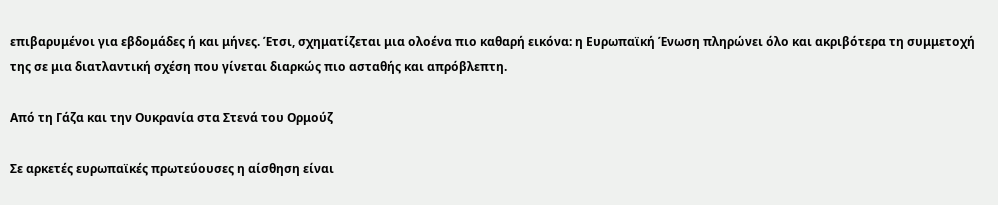επιβαρυμένοι για εβδομάδες ή και μήνες. Έτσι, σχηματίζεται μια ολοένα πιο καθαρή εικόνα: η Ευρωπαϊκή Ένωση πληρώνει όλο και ακριβότερα τη συμμετοχή της σε μια διατλαντική σχέση που γίνεται διαρκώς πιο ασταθής και απρόβλεπτη.

Από τη Γάζα και την Ουκρανία στα Στενά του Ορμούζ

Σε αρκετές ευρωπαϊκές πρωτεύουσες η αίσθηση είναι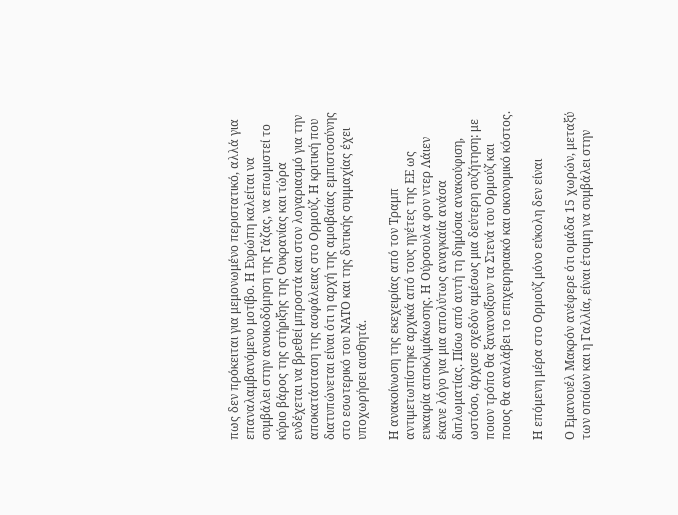πως δεν πρόκειται για μεμονωμένο περιστατικό, αλλά για επαναλαμβανόμενο μοτίβο. Η Ευρώπη καλείται να συμβάλει στην ανοικοδόμηση της Γάζας, να επωμιστεί το κύριο βάρος της στήριξης της Ουκρανίας και τώρα ενδέχεται να βρεθεί μπροστά και στον λογαριασμό για την αποκατάσταση της ασφάλειας στο Ορμούζ. Η κριτική που διατυπώνεται είναι ότι η αρχή της αμοιβαίας εμπιστοσύνης στο εσωτερικό του ΝΑΤΟ και της δυτικής συμμαχίας έχει υποχωρήσει αισθητά.

Η ανακοίνωση της εκεχειρίας από τον Τραμπ αντιμετωπίστηκε αρχικά από τους ηγέτες της ΕΕ ως ευκαιρία αποκλιμάκωσης. Η Ούρσουλα φον ντερ Λάιεν έκανε λόγο για μια απολύτως αναγκαία ανάσα διπλωματίας. Πίσω από αυτή τη δημόσια ανακούφιση, ωστόσο, άρχισε σχεδόν αμέσως μια δεύτερη συζήτηση: με ποιον τρόπο θα ξανανοίξουν τα Στενά του Ορμούζ και ποιος θα αναλάβει το επιχειρησιακό και οικονομικό κόστος.

Η επόμενη μέρα στο Ορμούζ μόνο εύκολη δεν είναι

Ο Εμανουέλ Μακρόν ανέφερε ότι ομάδα 15 χωρών, μεταξύ των οποίων και η Γαλλία, είναι έτοιμη να συμβάλει στην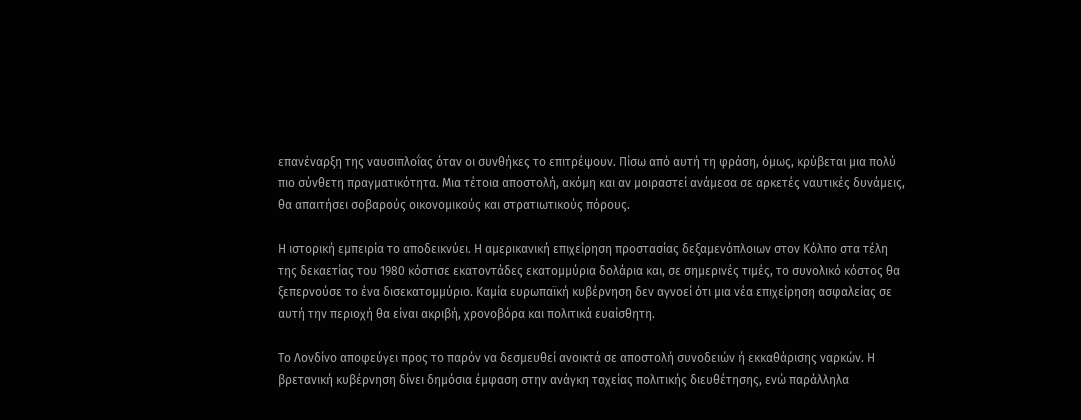επανέναρξη της ναυσιπλοΐας όταν οι συνθήκες το επιτρέψουν. Πίσω από αυτή τη φράση, όμως, κρύβεται μια πολύ πιο σύνθετη πραγματικότητα. Μια τέτοια αποστολή, ακόμη και αν μοιραστεί ανάμεσα σε αρκετές ναυτικές δυνάμεις, θα απαιτήσει σοβαρούς οικονομικούς και στρατιωτικούς πόρους.

Η ιστορική εμπειρία το αποδεικνύει. Η αμερικανική επιχείρηση προστασίας δεξαμενόπλοιων στον Κόλπο στα τέλη της δεκαετίας του 1980 κόστισε εκατοντάδες εκατομμύρια δολάρια και, σε σημερινές τιμές, το συνολικό κόστος θα ξεπερνούσε το ένα δισεκατομμύριο. Καμία ευρωπαϊκή κυβέρνηση δεν αγνοεί ότι μια νέα επιχείρηση ασφαλείας σε αυτή την περιοχή θα είναι ακριβή, χρονοβόρα και πολιτικά ευαίσθητη.

Το Λονδίνο αποφεύγει προς το παρόν να δεσμευθεί ανοικτά σε αποστολή συνοδειών ή εκκαθάρισης ναρκών. Η βρετανική κυβέρνηση δίνει δημόσια έμφαση στην ανάγκη ταχείας πολιτικής διευθέτησης, ενώ παράλληλα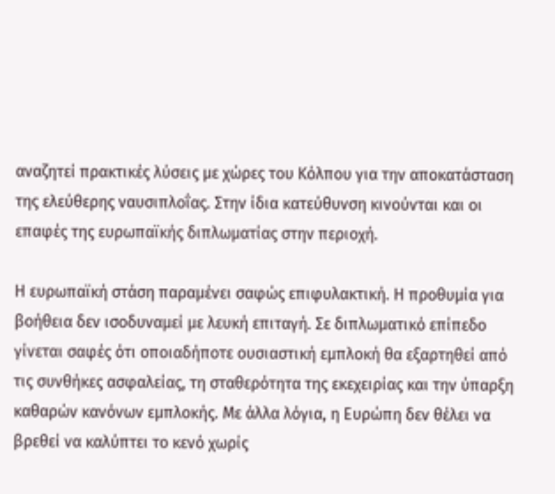αναζητεί πρακτικές λύσεις με χώρες του Κόλπου για την αποκατάσταση της ελεύθερης ναυσιπλοΐας. Στην ίδια κατεύθυνση κινούνται και οι επαφές της ευρωπαϊκής διπλωματίας στην περιοχή.

Η ευρωπαϊκή στάση παραμένει σαφώς επιφυλακτική. Η προθυμία για βοήθεια δεν ισοδυναμεί με λευκή επιταγή. Σε διπλωματικό επίπεδο γίνεται σαφές ότι οποιαδήποτε ουσιαστική εμπλοκή θα εξαρτηθεί από τις συνθήκες ασφαλείας, τη σταθερότητα της εκεχειρίας και την ύπαρξη καθαρών κανόνων εμπλοκής. Με άλλα λόγια, η Ευρώπη δεν θέλει να βρεθεί να καλύπτει το κενό χωρίς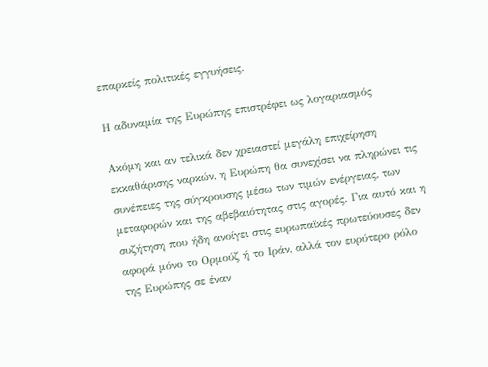επαρκείς πολιτικές εγγυήσεις.

Η αδυναμία της Ευρώπης επιστρέφει ως λογαριασμός

Ακόμη και αν τελικά δεν χρειαστεί μεγάλη επιχείρηση εκκαθάρισης ναρκών, η Ευρώπη θα συνεχίσει να πληρώνει τις συνέπειες της σύγκρουσης μέσω των τιμών ενέργειας, των μεταφορών και της αβεβαιότητας στις αγορές. Για αυτό και η συζήτηση που ήδη ανοίγει στις ευρωπαϊκές πρωτεύουσες δεν αφορά μόνο το Ορμούζ ή το Ιράν, αλλά τον ευρύτερο ρόλο της Ευρώπης σε έναν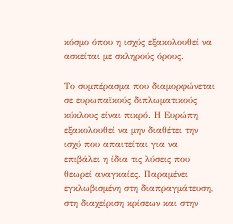κόσμο όπου η ισχύς εξακολουθεί να ασκείται με σκληρούς όρους.

Το συμπέρασμα που διαμορφώνεται σε ευρωπαϊκούς διπλωματικούς κύκλους είναι πικρό. Η Ευρώπη εξακολουθεί να μην διαθέτει την ισχύ που απαιτείται για να επιβάλει η ίδια τις λύσεις που θεωρεί αναγκαίες. Παραμένει εγκλωβισμένη στη διαπραγμάτευση, στη διαχείριση κρίσεων και στην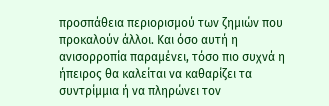προσπάθεια περιορισμού των ζημιών που προκαλούν άλλοι. Και όσο αυτή η ανισορροπία παραμένει, τόσο πιο συχνά η ήπειρος θα καλείται να καθαρίζει τα συντρίμμια ή να πληρώνει τον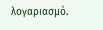λογαριασμό.